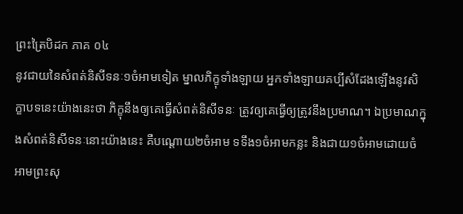ព្រះត្រៃបិដក ភាគ ០៤
នូវជាយនៃសំពត់និសីទនៈ១ចំអាមទៀត ម្នាលភិក្ខុទាំងឡាយ អ្នកទាំងឡាយគប្បីសំដែងឡើងនូវសិក្ខាបទនេះយ៉ាងនេះថា ភិក្ខុនឹងឲ្យគេធ្វើសំពត់និសីទនៈ ត្រូវឲ្យគេធ្វើឲ្យត្រូវនឹងប្រមាណ។ ឯប្រមាណក្នុងសំពត់និសីទនៈនោះយ៉ាងនេះ គឺបណ្តោយ២ចំអាម ទទឹង១ចំអាមកន្លះ និងជាយ១ចំអាមដោយចំអាមព្រះសុ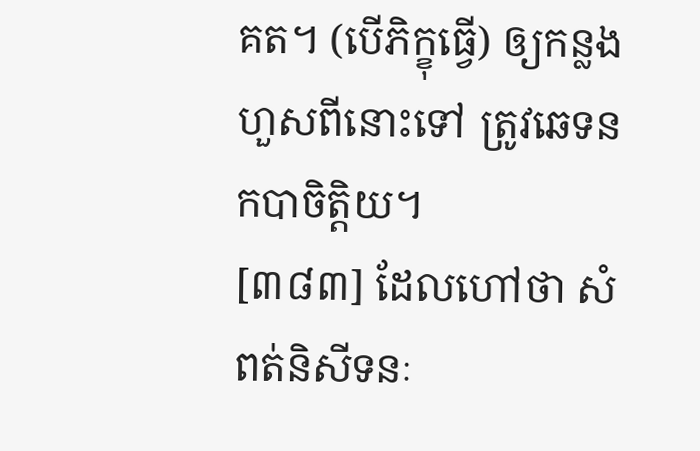គត។ (បើភិក្ខុធ្វើ) ឲ្យកន្លងហួសពីនោះទៅ ត្រូវឆេទនកបាចិត្តិយ។
[៣៨៣] ដែលហៅថា សំពត់និសីទនៈ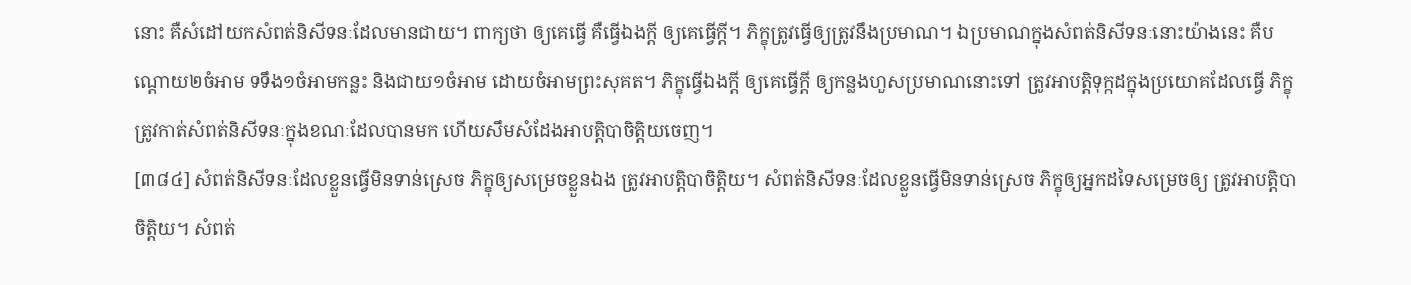នោះ គឺសំដៅយកសំពត់និសីទនៈដែលមានជាយ។ ពាក្យថា ឲ្យគេធ្វើ គឺធ្វើឯងក្តី ឲ្យគេធ្វើក្តី។ ភិក្ខុត្រូវធ្វើឲ្យត្រូវនឹងប្រមាណ។ ឯប្រមាណក្នុងសំពត់និសីទនៈនោះយ៉ាងនេះ គឺបណ្តោយ២ចំអាម ទទឹង១ចំអាមកន្លះ និងជាយ១ចំអាម ដោយចំអាមព្រះសុគត។ ភិក្ខុធ្វើឯងក្តី ឲ្យគេធ្វើក្តី ឲ្យកន្លងហួសប្រមាណនោះទៅ ត្រូវអាបត្តិទុក្កដក្នុងប្រយោគដែលធ្វើ ភិក្ខុត្រូវកាត់សំពត់និសីទនៈក្នុងខណៈដែលបានមក ហើយសឹមសំដែងអាបត្តិបាចិត្តិយចេញ។
[៣៨៤] សំពត់និសីទនៈដែលខ្លួនធ្វើមិនទាន់ស្រេច ភិក្ខុឲ្យសម្រេចខ្លួនឯង ត្រូវអាបត្តិបាចិត្តិយ។ សំពត់និសីទនៈដែលខ្លួនធ្វើមិនទាន់ស្រេច ភិក្ខុឲ្យអ្នកដទៃសម្រេចឲ្យ ត្រូវអាបត្តិបាចិត្តិយ។ សំពត់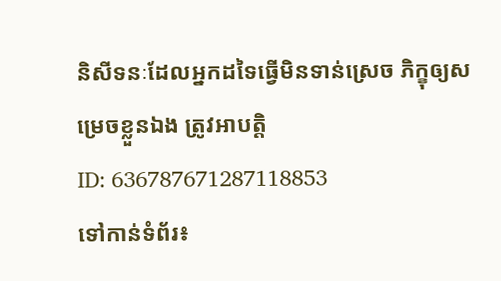និសីទនៈដែលអ្នកដទៃធ្វើមិនទាន់ស្រេច ភិក្ខុឲ្យសម្រេចខ្លួនឯង ត្រូវអាបត្តិ
ID: 636787671287118853
ទៅកាន់ទំព័រ៖